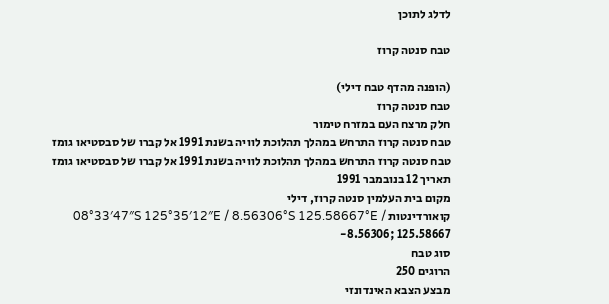לדלג לתוכן

טבח סנטה קרוז

(הופנה מהדף טבח דילי)
טבח סנטה קרוז
חלק מרצח העם במזרח טימור
טבח סנטה קרוז התרחש במהלך תהלוכת לוויה בשנת 1991 אל קברו של סבסטיאו גומז
טבח סנטה קרוז התרחש במהלך תהלוכת לוויה בשנת 1991 אל קברו של סבסטיאו גומז
תאריך 12 בנובמבר 1991
מקום בית העלמין סנטה קרוז, דילי
קואורדינטות 08°33′47″S 125°35′12″E / 8.56306°S 125.58667°E / -8.56306; 125.58667
סוג טבח
הרוגים 250
מבצע הצבא האינדונזי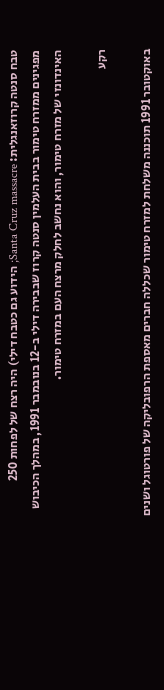טבח סנטה קרוזאנגלית: Santa Cruz massacre; הידוע גם כטבח דילי) היה רצח של לפחות 250 מפגינים ממזרח טימור בבית העלמין סנטה קרוז שבבירה דילי ב-12 בנובמבר 1991, במהלך הכיבוש האינדונזי של מזרח טימור, והוא נחשב לחלק מרצח העם במזרח טימור.

רקע

באוקטובר 1991 תוכננה משלחת למזרח טימור שכללה חברים מאספת הרפובליקה של פורטוגל ושנים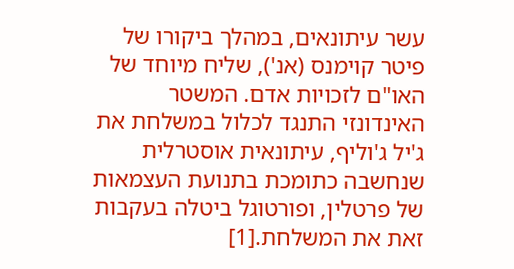עשר עיתונאים, במהלך ביקורו של פיטר קוימנס (אנ'), שליח מיוחד של האו"ם לזכויות אדם. המשטר האינדונזי התנגד לכלול במשלחת את ג'יל ג'וליף, עיתונאית אוסטרלית שנחשבה כתומכת בתנועת העצמאות של פרטלין, ופורטוגל ביטלה בעקבות זאת את המשלחת.[1]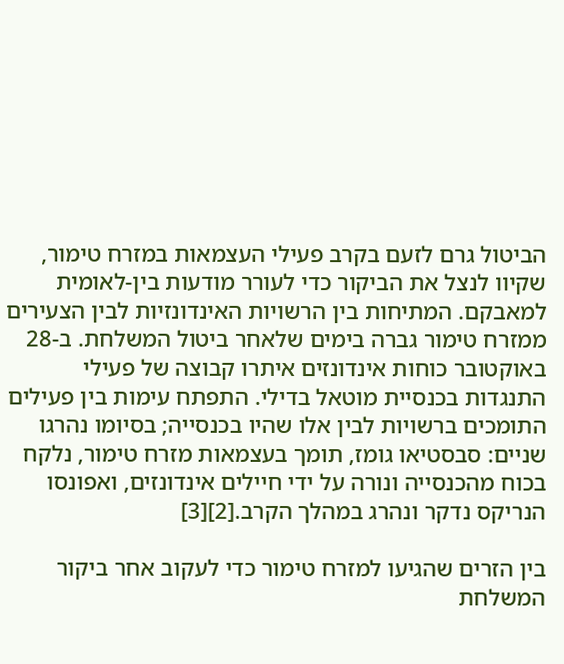הביטול גרם לזעם בקרב פעילי העצמאות במזרח טימור, שקיוו לנצל את הביקור כדי לעורר מודעות בין-לאומית למאבקם. המתיחות בין הרשויות האינדונזיות לבין הצעירים ממזרח טימור גברה בימים שלאחר ביטול המשלחת. ב-28 באוקטובר כוחות אינדונזים איתרו קבוצה של פעילי התנגדות בכנסיית מוטאל בדילי. התפתח עימות בין פעילים התומכים ברשויות לבין אלו שהיו בכנסייה; בסיומו נהרגו שניים: סבסטיאו גומז, תומך בעצמאות מזרח טימור, נלקח בכוח מהכנסייה ונורה על ידי חיילים אינדונזים, ואפונסו הנריקס נדקר ונהרג במהלך הקרב.[2][3]

בין הזרים שהגיעו למזרח טימור כדי לעקוב אחר ביקור המשלחת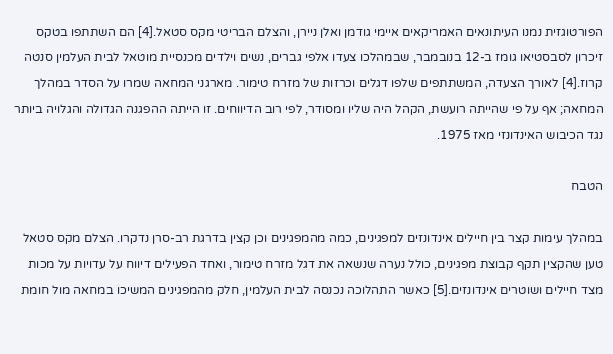הפורטוגזית נמנו העיתונאים האמריקאים איימי גודמן ואלן ניירן, והצלם הבריטי מקס סטאל.[4] הם השתתפו בטקס זיכרון לסבסטיאו גומז ב-12 בנובמבר, שבמהלכו צעדו אלפי גברים, נשים וילדים מכנסיית מוטאל לבית העלמין סנטה קרוז.[4] לאורך הצעדה, המשתתפים שלפו דגלים וכרזות של מזרח טימור. מארגני המחאה שמרו על הסדר במהלך המחאה; אף על פי שהייתה רועשת, הקהל היה שליו ומסודר, לפי רוב הדיווחים. זו הייתה ההפגנה הגדולה והגלויה ביותר נגד הכיבוש האינדונזי מאז 1975.

הטבח

במהלך עימות קצר בין חיילים אינדונזים למפגינים, כמה מהמפגינים וכן קצין בדרגת רב-סרן נדקרו. הצלם מקס סטאל טען שהקצין תקף קבוצת מפגינים, כולל נערה שנשאה את דגל מזרח טימור, ואחד הפעילים דיווח על עדויות על מכות מצד חיילים ושוטרים אינדונזים.[5] כאשר התהלוכה נכנסה לבית העלמין, חלק מהמפגינים המשיכו במחאה מול חומת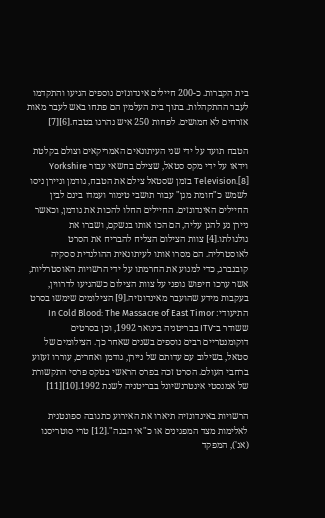בית הקברות. כ-200 חיילים אינדונזים נוספים הגיעו והתקדמו לעבר ההתקהלות. בתוך בית העלמין הם פתחו באש לעבר מאות אזרחים לא חמושים. לפחות 250 איש נהרגו בטבח.[6][7]

הטבח תועד על ידי שני העיתונאים האמריקאים וצולם בקלטת וידאו על ידי מקס סטאל, שצילם בחשאי עבור Yorkshire Television.[8] בזמן שסטאל צילם את הטבח, גודמן וניירן ניסו לשמש כ"חומת מגן" עבור תושבי טימור ועמדו בינם לבין החיילים האינדונזים. החיילים החלו להכות את גודמן, וכאשר ניירן נע להגן עליה, הם הכו אותו בנשקם, ושברו את גולגולתו.[4] צוות הצילום הצליח להבריח את הסרט לאוסטרליה. הם מסרו אותו לעיתונאית ההולנדית ססקיה קובנברג, כדי למנוע את החרמתו על ידי הרשויות האוסטרליות, אשר ערכו חיפוש גופני על צוות הצילום כשהגיעו לדרווין, בעקבות מידע שהועבר מאינדונזיה.[9] הצילומים שימשו בסרט התיעודי: In Cold Blood: The Massacre of East Timor ששודר ב־ITV בבריטניה בינואר 1992, וכן בסרטים דוקומנטריים רבים נוספים בשנים שאחר כך. הצילומים של סטאל, בשילוב עם עדותם של ניירן, גודמן ואחרים, עוררו זעזוע ברחבי העולם. הסרט זכה בפרס הראשי בטקס פרסי התקשורת של אמנסטי אינטרנשיונל בבריטניה לשנת 1992.[10][11]

הרשויות באינדונזיה תיארו את האירוע כתגובה ספונטנית לאלימות מצד המפגינים או כ"אי הבנה".[12] טרי סוטריסנו (אנ'), המפקד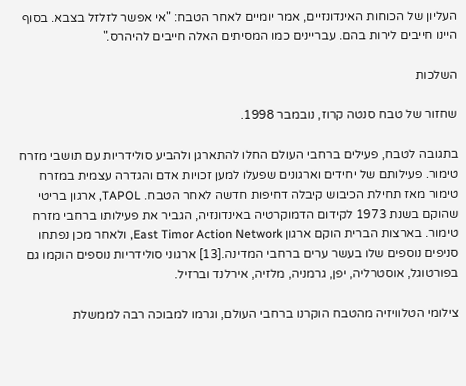העליון של הכוחות האינדונזיים, אמר יומיים לאחר הטבח: "אי אפשר לזלזל בצבא. בסוף היינו חייבים לירות בהם. עבריינים כמו המסיתים האלה חייבים להיהרס."

השלכות

שחזור של טבח סנטה קרוז, נובמבר 1998.

בתגובה לטבח, פעילים ברחבי העולם החלו להתארגן ולהביע סולידריות עם תושבי מזרח טימור. פעילותם של יחידים וארגונים שפעלו למען זכויות אדם והגדרה עצמית במזרח טימור מאז תחילת הכיבוש קיבלה דחיפות חדשה לאחר הטבח. TAPOL, ארגון בריטי שהוקם בשנת 1973 לקידום הדמוקרטיה באינדונזיה, הגביר את פעילותו ברחבי מזרח טימור. בארצות הברית הוקם ארגון East Timor Action Network, ולאחר מכן נפתחו סניפים נוספים שלו בעשר ערים ברחבי המדינה.[13] ארגוני סולידריות נוספים הוקמו גם בפורטוגל, אוסטרליה, יפן, גרמניה, מלזיה, אירלנד וברזיל.

צילומי הטלוויזיה מהטבח הוקרנו ברחבי העולם, וגרמו למבוכה רבה לממשלת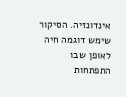אינדונזיה. הסיקור שימש דוגמה חיה לאופן שבו התפתחות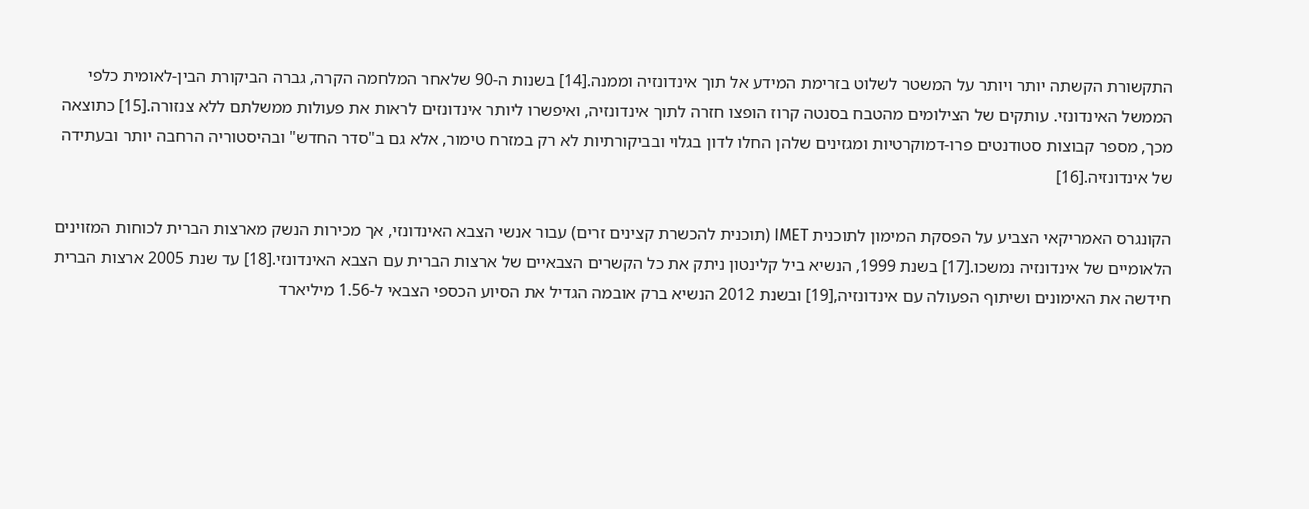התקשורת הקשתה יותר ויותר על המשטר לשלוט בזרימת המידע אל תוך אינדונזיה וממנה.[14] בשנות ה-90 שלאחר המלחמה הקרה, גברה הביקורת הבין-לאומית כלפי הממשל האינדונזי. עותקים של הצילומים מהטבח בסנטה קרוז הופצו חזרה לתוך אינדונזיה, ואיפשרו ליותר אינדונזים לראות את פעולות ממשלתם ללא צנזורה.[15] כתוצאה מכך, מספר קבוצות סטודנטים פרו-דמוקרטיות ומגזינים שלהן החלו לדון בגלוי ובביקורתיות לא רק במזרח טימור, אלא גם ב"סדר החדש" ובהיסטוריה הרחבה יותר ובעתידה של אינדונזיה.[16]

הקונגרס האמריקאי הצביע על הפסקת המימון לתוכנית IMET (תוכנית להכשרת קצינים זרים) עבור אנשי הצבא האינדונזי, אך מכירות הנשק מארצות הברית לכוחות המזוינים הלאומיים של אינדונזיה נמשכו.[17] בשנת 1999, הנשיא ביל קלינטון ניתק את כל הקשרים הצבאיים של ארצות הברית עם הצבא האינדונזי.[18] עד שנת 2005 ארצות הברית חידשה את האימונים ושיתוף הפעולה עם אינדונזיה,[19] ובשנת 2012 הנשיא ברק אובמה הגדיל את הסיוע הכספי הצבאי ל-1.56 מיליארד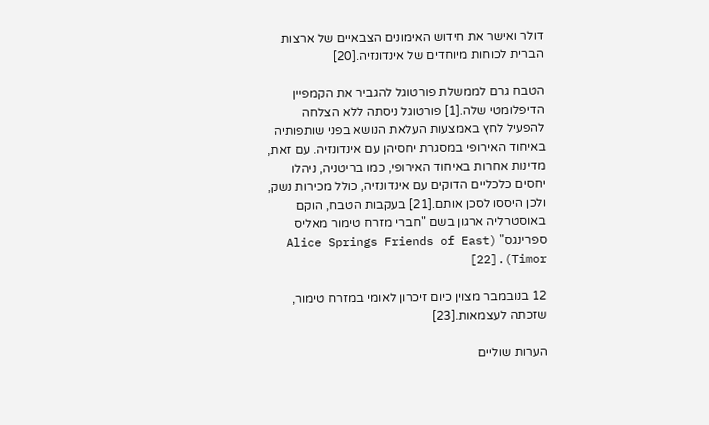דולר ואישר את חידוש האימונים הצבאיים של ארצות הברית לכוחות מיוחדים של אינדונזיה.[20]

הטבח גרם לממשלת פורטוגל להגביר את הקמפיין הדיפלומטי שלה.[1] פורטוגל ניסתה ללא הצלחה להפעיל לחץ באמצעות העלאת הנושא בפני שותפותיה באיחוד האירופי במסגרת יחסיהן עם אינדונזיה. עם זאת, מדינות אחרות באיחוד האירופי, כמו בריטניה, ניהלו יחסים כלכליים הדוקים עם אינדונזיה, כולל מכירות נשק, ולכן היססו לסכן אותם.[21] בעקבות הטבח, הוקם באוסטרליה ארגון בשם "חברי מזרח טימור מאליס ספרינגס" (Alice Springs Friends of East Timor).[22]

12 בנובמבר מצוין כיום זיכרון לאומי במזרח טימור, שזכתה לעצמאות.[23]

הערות שוליים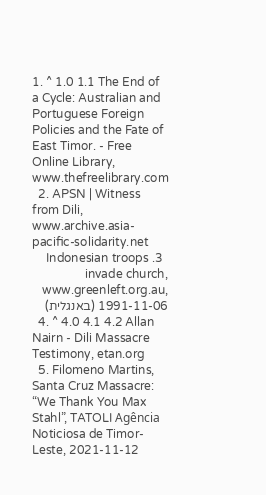1. ^ 1.0 1.1 The End of a Cycle: Australian and Portuguese Foreign Policies and the Fate of East Timor. - Free Online Library, www.thefreelibrary.com
  2. APSN | Witness from Dili, www.archive.asia-pacific-solidarity.net
  3. Indonesian troops invade church, www.greenleft.org.au, 1991-11-06 (באנגלית)
  4. ^ 4.0 4.1 4.2 Allan Nairn - Dili Massacre Testimony, etan.org
  5. Filomeno Martins, Santa Cruz Massacre: “We Thank You Max Stahl”, TATOLI Agência Noticiosa de Timor-Leste, 2021-11-12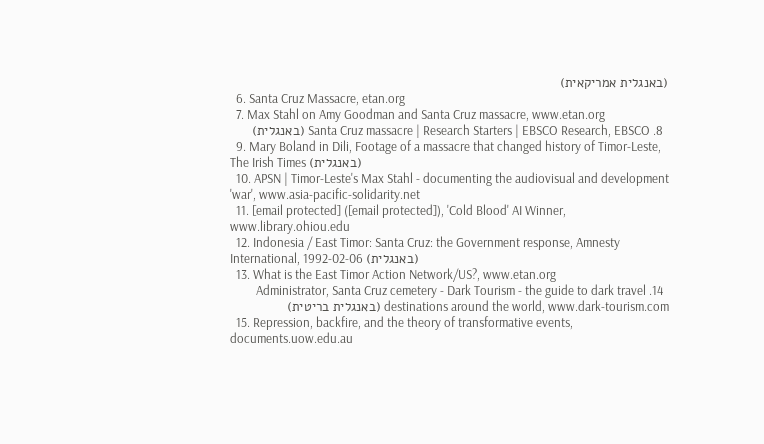(באנגלית אמריקאית)
  6. Santa Cruz Massacre, etan.org
  7. Max Stahl on Amy Goodman and Santa Cruz massacre, www.etan.org
  8. Santa Cruz massacre | Research Starters | EBSCO Research, EBSCO (באנגלית)
  9. Mary Boland in Dili, Footage of a massacre that changed history of Timor-Leste, The Irish Times (באנגלית)
  10. APSN | Timor-Leste's Max Stahl - documenting the audiovisual and development 'war', www.asia-pacific-solidarity.net
  11. [email protected] ([email protected]), 'Cold Blood' AI Winner, www.library.ohiou.edu
  12. Indonesia / East Timor: Santa Cruz: the Government response, Amnesty International, 1992-02-06 (באנגלית)
  13. What is the East Timor Action Network/US?, www.etan.org
  14. Administrator, Santa Cruz cemetery - Dark Tourism - the guide to dark travel destinations around the world, www.dark-tourism.com (באנגלית בריטית)
  15. Repression, backfire, and the theory of transformative events, documents.uow.edu.au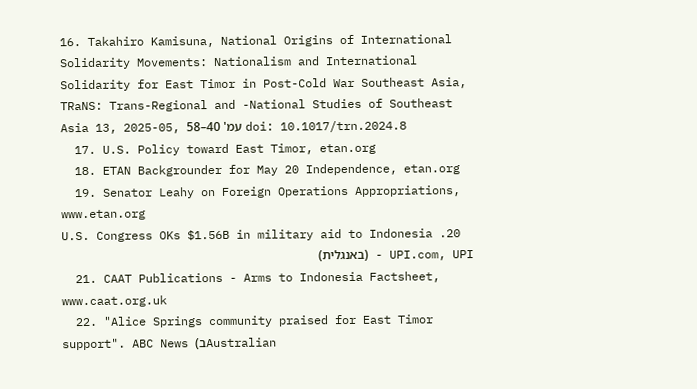16. Takahiro Kamisuna, National Origins of International Solidarity Movements: Nationalism and International Solidarity for East Timor in Post-Cold War Southeast Asia, TRaNS: Trans-Regional and -National Studies of Southeast Asia 13, 2025-05, עמ' 40–58 doi: 10.1017/trn.2024.8
  17. U.S. Policy toward East Timor, etan.org
  18. ETAN Backgrounder for May 20 Independence, etan.org
  19. Senator Leahy on Foreign Operations Appropriations, www.etan.org
  20. U.S. Congress OKs $1.56B in military aid to Indonesia - UPI.com, UPI (באנגלית)
  21. CAAT Publications - Arms to Indonesia Factsheet, www.caat.org.uk
  22. "Alice Springs community praised for East Timor support". ABC News (בAustralian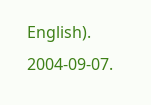English). 2004-09-07.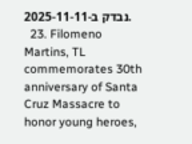נבדק ב-2025-11-11.
  23. Filomeno Martins, TL commemorates 30th anniversary of Santa Cruz Massacre to honor young heroes,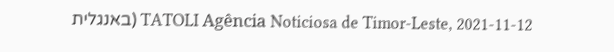TATOLI Agência Noticiosa de Timor-Leste, 2021-11-12 (באנגלית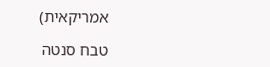אמריקאית)

טבח סנטה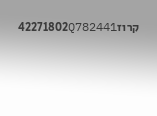קרוז42271802Q782441